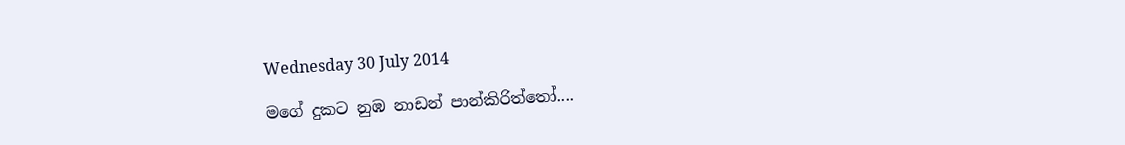Wednesday 30 July 2014

මගේ දුකට නුඹ නාඩන් පාන්කිරිත්තෝ....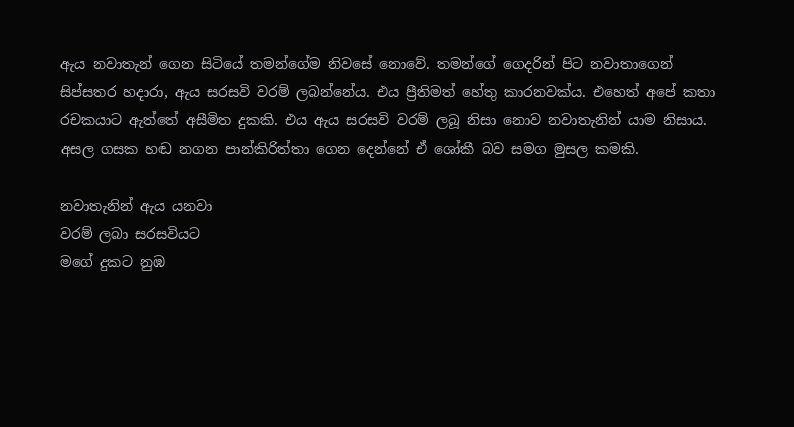ඇය නවාතැන් ගෙන සිටියේ තමන්ගේම නිවසේ නොවේ. තමන්ගේ ගෙදරින් පිට නවාතාගෙන් සිප්සතර හදාරා, ඇය සරසවි වරම් ලබන්නේය. එය ප්‍රීතිමත් හේතු කාරනවක්ය. එහෙත් අපේ කතා රචකයාට ඇත්තේ අසීමිත දුකකි. එය ඇය සරසවි වරම් ලබූ නිසා නොව නවාතැනින් යාම නිසාය. අසල ගසක හඬ නගන පාන්කිරිත්තා ගෙන දෙන්නේ ඒ ශෝකී බව සමග මුසල කමකි.

නවාතැනින් ඇය යනවා
වරම් ලබා සරසවියට
මගේ දුකට නුඹ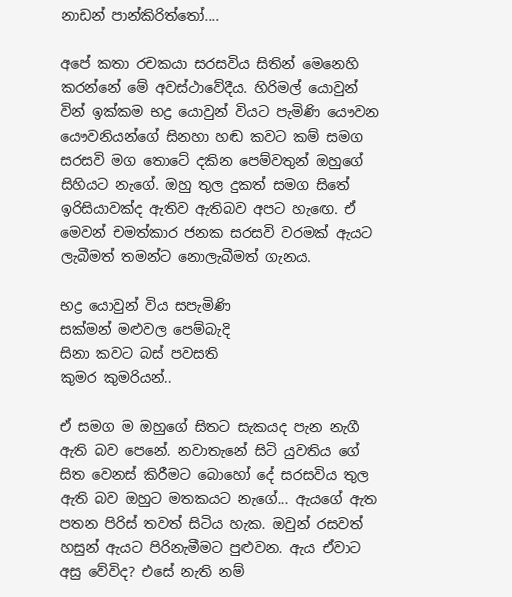නාඩන් පාන්කිරිත්තෝ....

අපේ කතා රචකයා සරසවිය සිතින් මෙනෙහි කරන්නේ මේ අවස්ථාවේදීය. හිරිමල් යොවුන් වින් ඉක්කම භද්‍ර යොවුන් වියට පැමිණි යෞවන යෞවනියන්ගේ සිනහා හඬ කවට කම් සමග සරසවි මග තොටේ දකින පෙම්වතුන් ඔහුගේ සිහියට නැගේ. ඔහු තුල දුකත් සමග සිතේ ඉරිසියාවක්ද ඇතිව ඇතිබව අපට හැඟෙ. ඒ මෙවන් චමත්කාර ජනක සරසවි වරමක් ඇයට ලැබීමත් තමන්ට නොලැබීමත් ගැනය.

භද්‍ර යොවුන් විය සපැමිණි
සක්මන් මළුවල පෙම්බැදි
සිනා කවට බස් පවසති
කුමර කුමරියන්..

ඒ සමග ම ඔහුගේ සිතට සැකයද පැන නැගී ඇති බව පෙනේ. නවාතැනේ සිටි යුවතිය ගේ සිත වෙනස් කිරීමට බොහෝ දේ සරසවිය තුල ඇති බව ඔහුට මතකයට නැගේ... ඇයගේ ඇත පතන පිරිස් තවත් සිටිය හැක. ඔවුන් රසවත් හසුන් ඇයට පිරිනැමීමට පුළුවන. ඇය ඒවාට අසු වේවිද? එසේ නැති නම්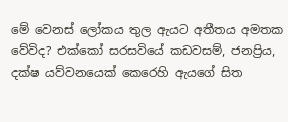මේ වෙනස් ලෝකය තුල ඇයට අතීතය අමතක වේවිද? එක්කෝ සරසවියේ කඩවසම්, ජනප්‍රිය, දක්ෂ යව්වනයෙක් කෙරෙහි ඇයගේ සිත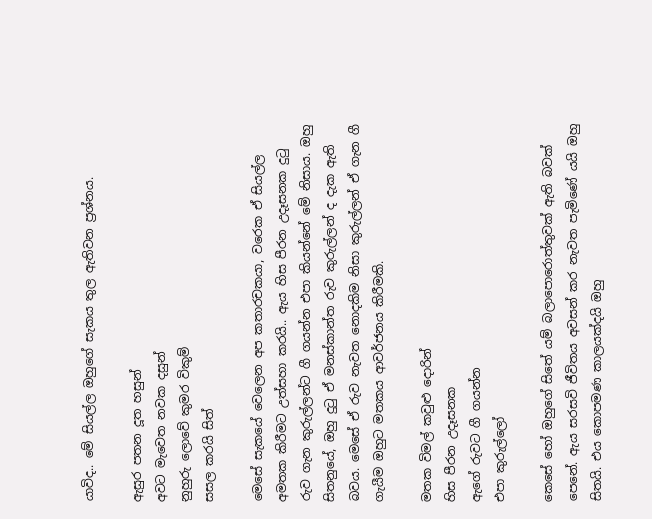යාවිද.. මේ සියල්ල ඔහුගේ සැකය තුල ඇතිවන ප්‍රශ්නය.

ඇසුර පතන දූත හසුන්
අවට මැවෙත නවක දසුන්
නුහුරු ලොවේ කුමර විකුම්
සසල කරයි සිත්

මෙසේ සැකයේ වෙලෙන අප කතාරචකයා, වරෙක ඒ සියල්ල අමතක කිරීමට උත්සහා කරයි.. ඇය හිස පීරන උදෑසනක දුටු රුව ගැන කුරුල්ලන්ට ගී ගයන්න එපා කියන්නේ මේ නිසාය. ඔහු සිතනුයේ, ඔහු දුටු ඒ මනස්කාන්ත රුව කුරුල්ලන් ද දැක ඇති බවය. මෙසේ ඒ රුව නැවත නොදකිම නිසා කුරුල්ලන් ඒ ගැන ගී ගැයීම ඔහුට මතකය ආවර්ජනය කිරීමකි.

මතක විමල් කවුළු දොරින්
හිස පීරන උදෑසනක
ඇගේ රුවට ගී ගයන්න
එපා කුරුල්ලෝ

කෙසේ හෝ ඔහුගේ සිතේ යම් බලාපොරොත්තුවක් ඇති බවක් පෙනේ. ඇය සරසවි ජීවිතය අවසන් කර නැවත පැමිණේ යයි ඔහු සිතයි. එය කොපමණ කාලයක්දයි ඔහු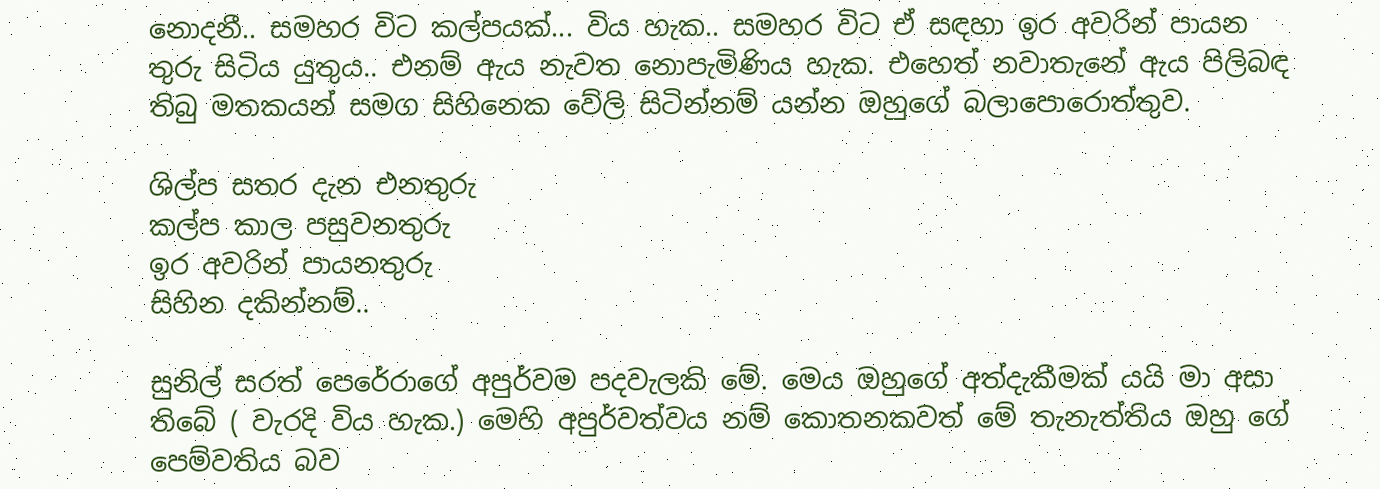නොදනී.. සමහර විට කල්පයක්... විය හැක.. සමහර විට ඒ සඳහා ඉර අවරින් පායන තුරු සිටිය යුතුය.. එනම් ඇය නැවත නොපැමිණිය හැක. එහෙත් නවාතැනේ ඇය පිලිබඳ තිබු මතකයන් සමග සිහිනෙක වේලි සිටින්නම් යන්න ඔහුගේ බලාපොරොත්තුව.

ශිල්ප සතර දැන එනතුරු
කල්ප කාල පසුවනතුරු
ඉර අවරින් පායනතුරු
සිහින දකින්නම්..

සුනිල් සරත් පෙරේරාගේ අපුර්වම පදවැලකි මේ. මෙය ඔහුගේ අත්දැකීමක් යයි මා අසා තිබේ ( වැරදි විය හැක.) මෙහි අපුර්වත්වය නම් කොතනකවත් මේ තැනැත්තිය ඔහු ගේ පෙම්වතිය බව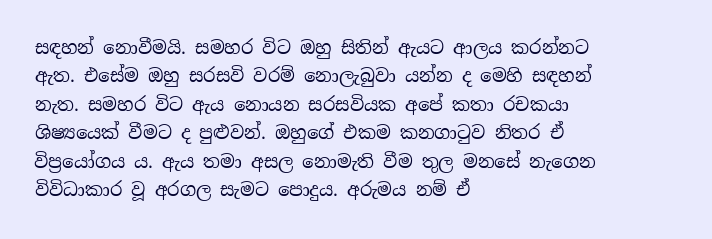සඳහන් නොවීමයි. සමහර විට ඔහු සිතින් ඇයට ආලය කරන්නට ඇත. එසේම ඔහු සරසවි වරම් නොලැබුවා යන්න ද මෙහි සඳහන් නැත. සමහර විට ඇය නොයන සරසවියක අපේ කතා රචකයා ශිෂ්‍යයෙක් වීමට ද පුළුවන්. ඔහුගේ එකම කනගාටුව නිතර ඒ විප්‍රයෝගය ය. ඇය තමා අසල නොමැති වීම තුල මනසේ නැගෙන විවිධාකාර වූ අරගල සැමට පොදුය. අරුමය නම් ඒ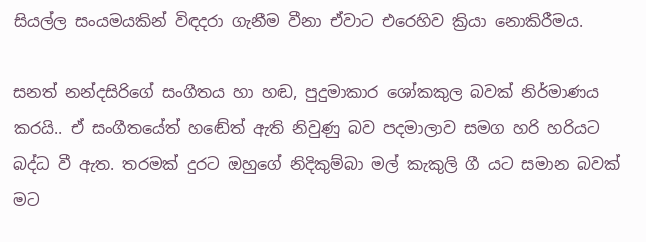සියල්ල සංයමයකින් විඳදරා ගැනීම වීනා ඒවාට එරෙහිව ක්‍රියා නොකිරීමය.

සනත් නන්දසිරිගේ සංගීතය හා හඬ, පුදුමාකාර ශෝකකුල බවක් නිර්මාණය කරයි.. ඒ සංගීතයේත් හඬේත් ඇති නිවුණු බව පදමාලාව සමග හරි හරියට බද්ධ වී ඇත. තරමක් දුරට ඔහුගේ නිදිකුම්බා මල් කැකුලි ගී යට සමාන බවක් මට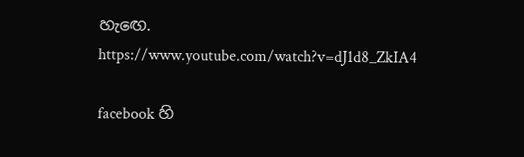හැඟෙ.
https://www.youtube.com/watch?v=dJ1d8_ZkIA4

facebook හි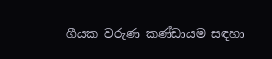ගීයක වරුණ කණ්ඩායම සඳහා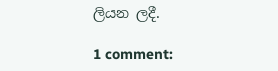ලියන ලදී.

1 comment: